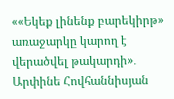««Եկեք լինենք բարեկիրթ» առաջարկը կարող է վերածվել թակարդի»․ Արփինե Հովհաննիսյան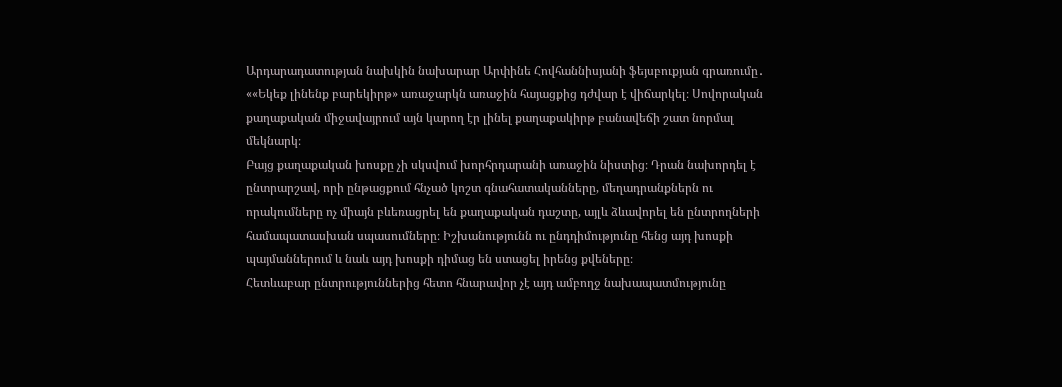Արդարադատության նախկին նախարար Արփինե Հովհաննիսյանի ֆեյսբուքյան գրառումը․ ««Եկեք լինենք բարեկիրթ» առաջարկն առաջին հայացքից դժվար է վիճարկել։ Սովորական քաղաքական միջավայրում այն կարող էր լինել քաղաքակիրթ բանավեճի շատ նորմալ մեկնարկ։
Բայց քաղաքական խոսքը չի սկսվում խորհրդարանի առաջին նիստից։ Դրան նախորդել է ընտրարշավ, որի ընթացքում հնչած կոշտ գնահատականները, մեղադրանքներն ու որակումները ոչ միայն բևեռացրել են քաղաքական դաշտը, այլև ձևավորել են ընտրողների համապատասխան սպասումները։ Իշխանությունն ու ընդդիմությունը հենց այդ խոսքի պայմաններում և նաև այդ խոսքի դիմաց են ստացել իրենց քվեները։
Հետևաբար ընտրություններից հետո հնարավոր չէ այդ ամբողջ նախապատմությունը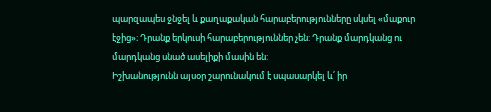պարզապես ջնջել և քաղաքական հարաբերությունները սկսել «մաքուր էջից»։ Դրանք երկուսի հարաբերություններ չեն: Դրանք մարդկանց ու մարդկանց սնած ասելիքի մասին են:
Իշխանությունն այսօր շարունակում է սպասարկել և՛ իր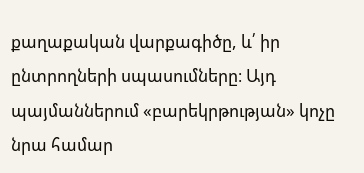քաղաքական վարքագիծը, և՛ իր ընտրողների սպասումները։ Այդ պայմաններում «բարեկրթության» կոչը նրա համար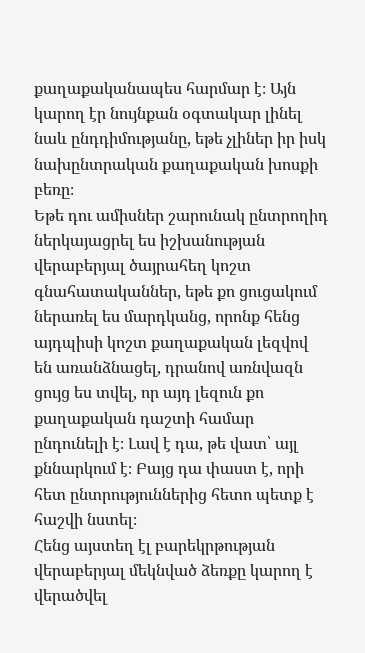քաղաքականապես հարմար է։ Այն կարող էր նույնքան օգտակար լինել նաև ընդդիմությանը, եթե չլիներ իր իսկ նախընտրական քաղաքական խոսքի բեռը։
Եթե դու ամիսներ շարունակ ընտրողիդ ներկայացրել ես իշխանության վերաբերյալ ծայրահեղ կոշտ գնահատականներ, եթե քո ցուցակում ներառել ես մարդկանց, որոնք հենց այդպիսի կոշտ քաղաքական լեզվով են առանձնացել, դրանով առնվազն ցույց ես տվել, որ այդ լեզուն քո քաղաքական դաշտի համար ընդունելի է։ Լավ է դա, թե վատ՝ այլ քննարկում է։ Բայց դա փաստ է, որի հետ ընտրություններից հետո պետք է հաշվի նստել։
Հենց այստեղ էլ բարեկրթության վերաբերյալ մեկնված ձեռքը կարող է վերածվել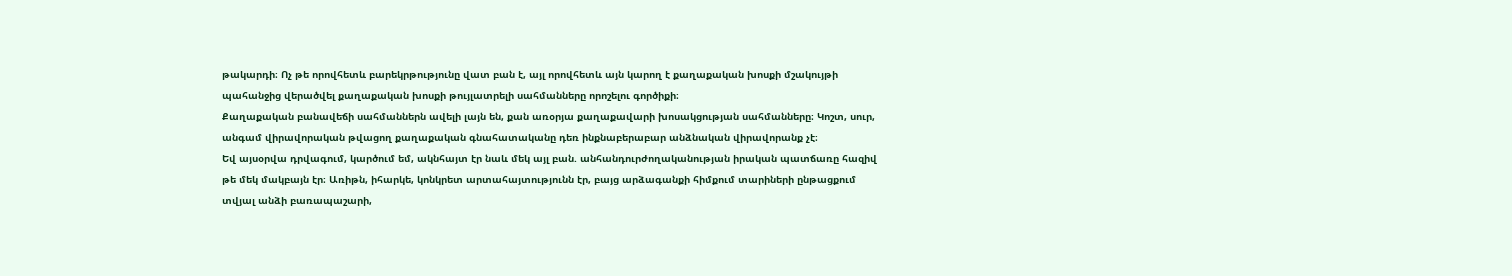թակարդի։ Ոչ թե որովհետև բարեկրթությունը վատ բան է, այլ որովհետև այն կարող է քաղաքական խոսքի մշակույթի պահանջից վերածվել քաղաքական խոսքի թույլատրելի սահմանները որոշելու գործիքի։
Քաղաքական բանավեճի սահմաններն ավելի լայն են, քան առօրյա քաղաքավարի խոսակցության սահմանները։ Կոշտ, սուր, անգամ վիրավորական թվացող քաղաքական գնահատականը դեռ ինքնաբերաբար անձնական վիրավորանք չէ։
Եվ այսօրվա դրվագում, կարծում եմ, ակնհայտ էր նաև մեկ այլ բան. անհանդուրժողականության իրական պատճառը հազիվ թե մեկ մակբայն էր։ Առիթն, իհարկե, կոնկրետ արտահայտությունն էր, բայց արձագանքի հիմքում տարիների ընթացքում տվյալ անձի բառապաշարի,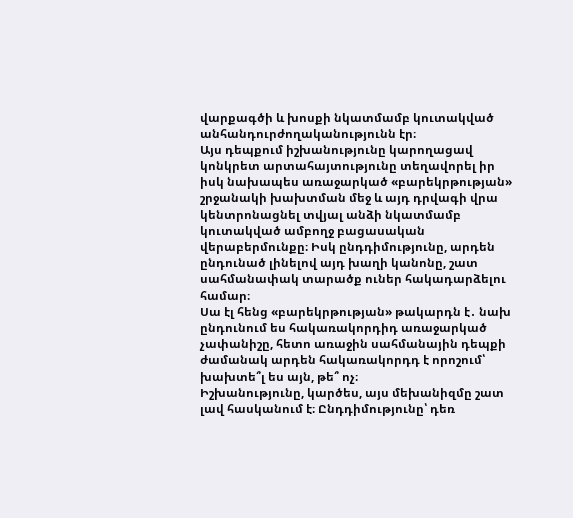վարքագծի և խոսքի նկատմամբ կուտակված անհանդուրժողականությունն էր։
Այս դեպքում իշխանությունը կարողացավ կոնկրետ արտահայտությունը տեղավորել իր իսկ նախապես առաջարկած «բարեկրթության» շրջանակի խախտման մեջ և այդ դրվագի վրա կենտրոնացնել տվյալ անձի նկատմամբ կուտակված ամբողջ բացասական վերաբերմունքը։ Իսկ ընդդիմությունը, արդեն ընդունած լինելով այդ խաղի կանոնը, շատ սահմանափակ տարածք ուներ հակադարձելու համար։
Սա էլ հենց «բարեկրթության» թակարդն է․ նախ ընդունում ես հակառակորդիդ առաջարկած չափանիշը, հետո առաջին սահմանային դեպքի ժամանակ արդեն հակառակորդդ է որոշում՝ խախտե՞լ ես այն, թե՞ ոչ։
Իշխանությունը, կարծես, այս մեխանիզմը շատ լավ հասկանում է։ Ընդդիմությունը՝ դեռ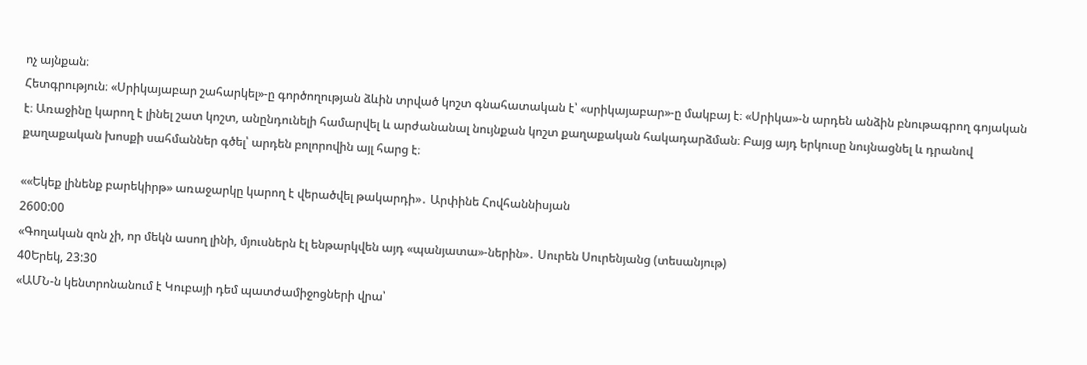ոչ այնքան։
Հետգրություն։ «Սրիկայաբար շահարկել»-ը գործողության ձևին տրված կոշտ գնահատական է՝ «սրիկայաբար»-ը մակբայ է։ «Սրիկա»-ն արդեն անձին բնութագրող գոյական է։ Առաջինը կարող է լինել շատ կոշտ, անընդունելի համարվել և արժանանալ նույնքան կոշտ քաղաքական հակադարձման։ Բայց այդ երկուսը նույնացնել և դրանով քաղաքական խոսքի սահմաններ գծել՝ արդեն բոլորովին այլ հարց է։

««Եկեք լինենք բարեկիրթ» առաջարկը կարող է վերածվել թակարդի»․ Արփինե Հովհաննիսյան
2600:00
«Գողական զոն չի, որ մեկն ասող լինի, մյուսներն էլ ենթարկվեն այդ «պանյատա»-ներին»․ Սուրեն Սուրենյանց (տեսանյութ)
40Երեկ, 23:30
«ԱՄՆ-ն կենտրոնանում է Կուբայի դեմ պատժամիջոցների վրա՝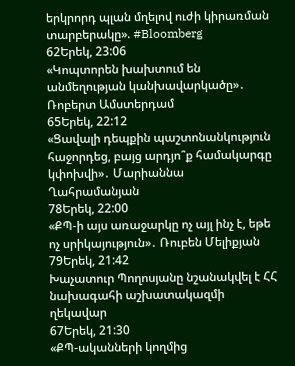երկրորդ պլան մղելով ուժի կիրառման տարբերակը». #Bloomberg
62Երեկ, 23:06
«Կոպտորեն խախտում են անմեղության կանխավարկածը»․ Ռոբերտ Ամստերդամ
65Երեկ, 22:12
«Ցավալի դեպքին պաշտոնանկություն հաջորդեց, բայց արդյո՞ք համակարգը կփոխվի»․ Մարիաննա Ղահրամանյան
78Երեկ, 22:00
«ՔՊ-ի այս առաջարկը ոչ այլ ինչ է, եթե ոչ սրիկայություն»․ Ռուբեն Մելիքյան
79Երեկ, 21:42
Խաչատուր Պողոսյանը նշանակվել է ՀՀ նախագահի աշխատակազմի ղեկավար
67Երեկ, 21:30
«ՔՊ-ականների կողմից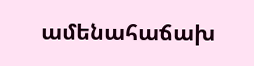ամենահաճախ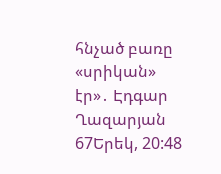հնչած բառը «սրիկան» էր»․ Էդգար Ղազարյան
67Երեկ, 20:48